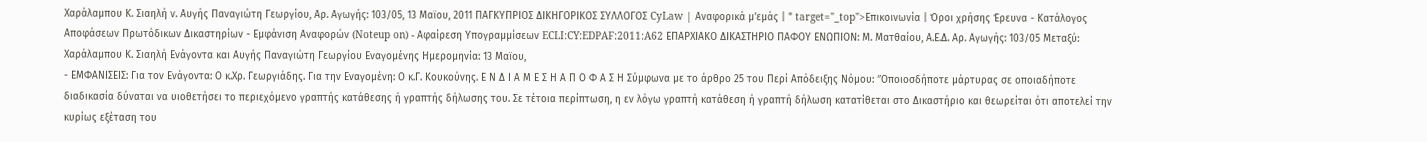Χαράλαμπου Κ. Σιαηλή ν. Αυγής Παναγιώτη Γεωργίου, Αρ. Αγωγής: 103/05, 13 Μαϊου, 2011 ΠΑΓΚΥΠΡΙΟΣ ΔΙΚΗΓΟΡΙΚΟΣ ΣΥΛΛΟΓΟΣ CyLaw | Αναφορικά μ'εμάς | " target="_top">Επικοινωνία | Όροι χρήσης Έρευνα - Κατάλογος Αποφάσεων Πρωτόδικων Δικαστηρίων - Εμφάνιση Αναφορών (Noteup on) - Αφαίρεση Υπογραμμίσεων ECLI:CY:EDPAF:2011:A62 ΕΠΑΡΧΙΑΚΟ ΔΙΚΑΣΤΗΡΙΟ ΠΑΦΟΥ ΕΝΩΠΙΟΝ: Μ. Ματθαίου, Α.Ε.Δ. Αρ. Αγωγής: 103/05 Μεταξύ: Χαράλαμπου Κ. Σιαηλή Ενάγοντα και Αυγής Παναγιώτη Γεωργίου Εναγομένης Ημερομηνία: 13 Μαϊου,
- ΕΜΦΑΝΙΣΕΙΣ: Για τον Ενάγοντα: Ο κ.Χρ. Γεωργιάδης. Για την Εναγομένη: Ο κ.Γ. Κουκούνης. Ε Ν Δ Ι Α Μ Ε Σ Η Α Π Ο Φ Α Σ Η Σύμφωνα με το άρθρο 25 του Περί Απόδειξης Νόμου: ″Οποιοσδήποτε μάρτυρας σε οποιαδήποτε διαδικασία δύναται να υιοθετήσει το περιεχόμενο γραπτής κατάθεσης ή γραπτής δήλωσης του. Σε τέτοια περίπτωση, η εν λόγω γραπτή κατάθεση ή γραπτή δήλωση κατατίθεται στο Δικαστήριο και θεωρείται ότι αποτελεί την κυρίως εξέταση του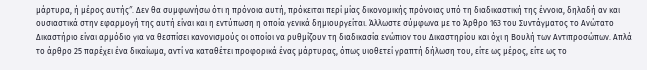μάρτυρα, ή μέρος αυτής″. Δεν θα συμφωνήσω ότι η πρόνοια αυτή, πρόκειται περί μίας δικονομικής πρόνοιας υπό τη διαδικαστική της έννοια, δηλαδή αν και ουσιαστικά στην εφαρμογή της αυτή είναι και η εντύπωση η οποία γενικά δημιουργείται. Άλλωστε σύμφωνα με το Άρθρο 163 του Συντάγματος το Ανώτατο Δικαστήριο είναι αρμόδιο για να θεσπίσει κανονισμούς οι οποίοι να ρυθμίζουν τη διαδικασία ενώπιον του Δικαστηρίου και όχι η Βουλή των Αντιπροσώπων. Απλά το άρθρο 25 παρέχει ένα δικαίωμα, αντί να καταθέτει προφορικά ένας μάρτυρας, όπως υιοθετεί γραπτή δήλωση του, είτε ως μέρος, είτε ως το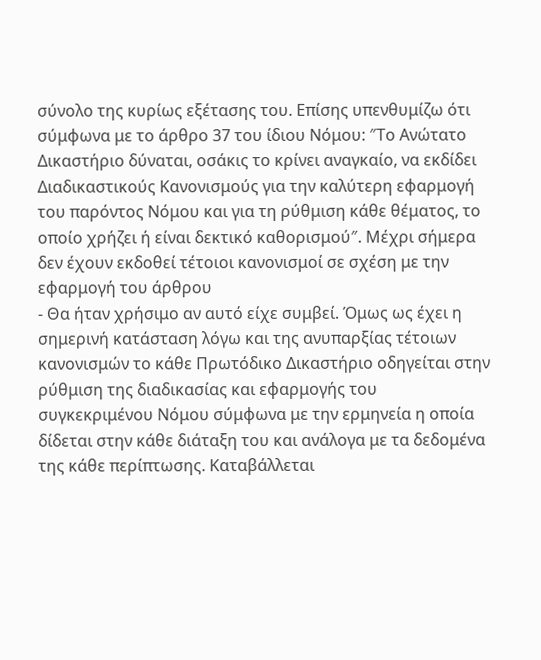σύνολο της κυρίως εξέτασης του. Επίσης υπενθυμίζω ότι σύμφωνα με το άρθρο 37 του ίδιου Νόμου: ″Το Ανώτατο Δικαστήριο δύναται, οσάκις το κρίνει αναγκαίο, να εκδίδει Διαδικαστικούς Κανονισμούς για την καλύτερη εφαρμογή του παρόντος Νόμου και για τη ρύθμιση κάθε θέματος, το οποίο χρήζει ή είναι δεκτικό καθορισμού″. Μέχρι σήμερα δεν έχουν εκδοθεί τέτοιοι κανονισμοί σε σχέση με την εφαρμογή του άρθρου
- Θα ήταν χρήσιμο αν αυτό είχε συμβεί. Όμως ως έχει η σημερινή κατάσταση λόγω και της ανυπαρξίας τέτοιων κανονισμών το κάθε Πρωτόδικο Δικαστήριο οδηγείται στην ρύθμιση της διαδικασίας και εφαρμογής του συγκεκριμένου Νόμου σύμφωνα με την ερμηνεία η οποία δίδεται στην κάθε διάταξη του και ανάλογα με τα δεδομένα της κάθε περίπτωσης. Καταβάλλεται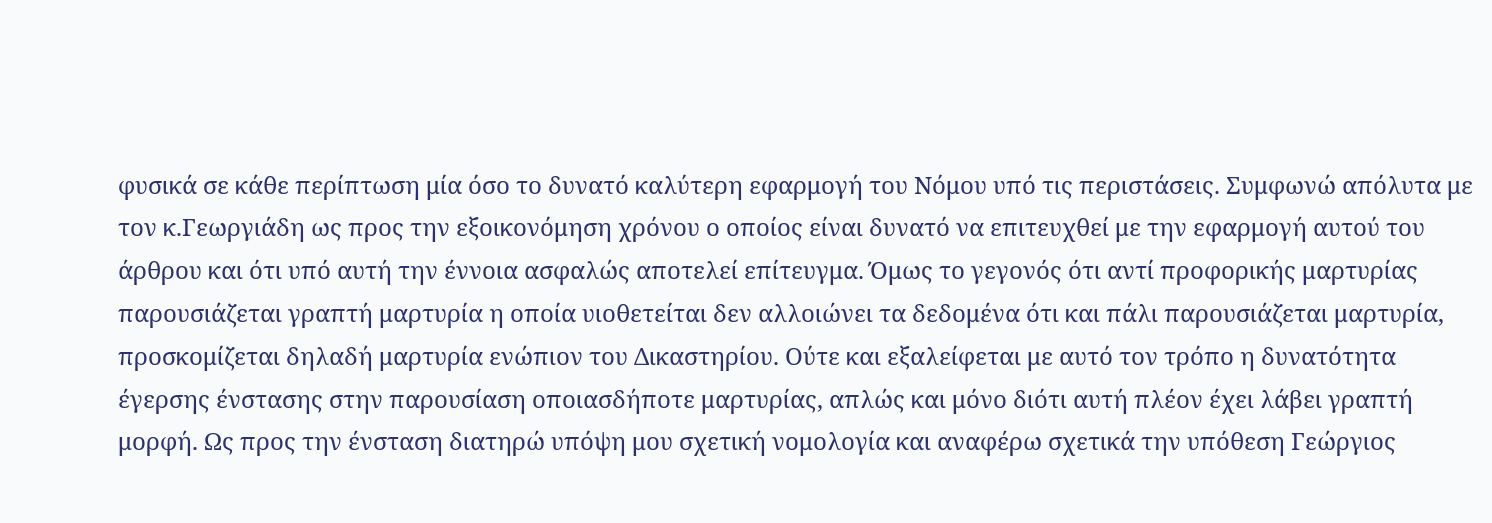φυσικά σε κάθε περίπτωση μία όσο το δυνατό καλύτερη εφαρμογή του Νόμου υπό τις περιστάσεις. Συμφωνώ απόλυτα με τον κ.Γεωργιάδη ως προς την εξοικονόμηση χρόνου ο οποίος είναι δυνατό να επιτευχθεί με την εφαρμογή αυτού του άρθρου και ότι υπό αυτή την έννοια ασφαλώς αποτελεί επίτευγμα. Όμως το γεγονός ότι αντί προφορικής μαρτυρίας παρουσιάζεται γραπτή μαρτυρία η οποία υιοθετείται δεν αλλοιώνει τα δεδομένα ότι και πάλι παρουσιάζεται μαρτυρία, προσκομίζεται δηλαδή μαρτυρία ενώπιον του Δικαστηρίου. Ούτε και εξαλείφεται με αυτό τον τρόπο η δυνατότητα έγερσης ένστασης στην παρουσίαση οποιασδήποτε μαρτυρίας, απλώς και μόνο διότι αυτή πλέον έχει λάβει γραπτή μορφή. Ως προς την ένσταση διατηρώ υπόψη μου σχετική νομολογία και αναφέρω σχετικά την υπόθεση Γεώργιος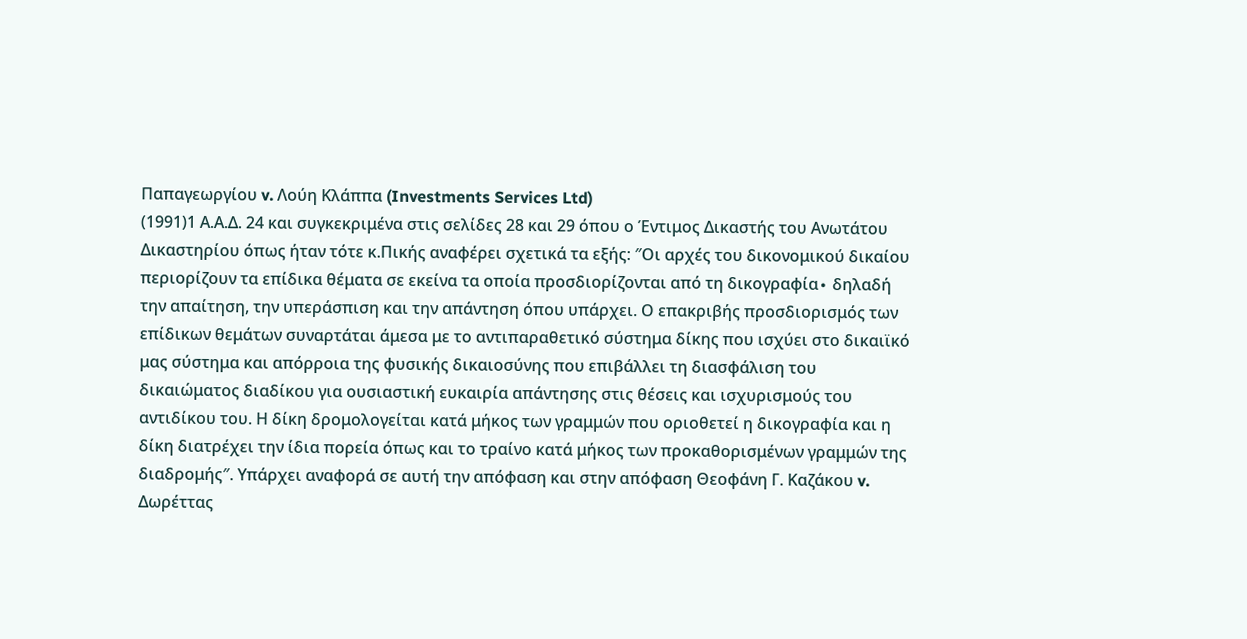Παπαγεωργίου v. Λούη Κλάππα (Investments Services Ltd)
(1991)1 Α.Α.Δ. 24 και συγκεκριμένα στις σελίδες 28 και 29 όπου ο Έντιμος Δικαστής του Ανωτάτου Δικαστηρίου όπως ήταν τότε κ.Πικής αναφέρει σχετικά τα εξής: ″Οι αρχές του δικονομικού δικαίου περιορίζουν τα επίδικα θέματα σε εκείνα τα οποία προσδιορίζονται από τη δικογραφία∙ δηλαδή την απαίτηση, την υπεράσπιση και την απάντηση όπου υπάρχει. Ο επακριβής προσδιορισμός των επίδικων θεμάτων συναρτάται άμεσα με το αντιπαραθετικό σύστημα δίκης που ισχύει στο δικαιϊκό μας σύστημα και απόρροια της φυσικής δικαιοσύνης που επιβάλλει τη διασφάλιση του δικαιώματος διαδίκου για ουσιαστική ευκαιρία απάντησης στις θέσεις και ισχυρισμούς του αντιδίκου του. Η δίκη δρομολογείται κατά μήκος των γραμμών που οριοθετεί η δικογραφία και η δίκη διατρέχει την ίδια πορεία όπως και το τραίνο κατά μήκος των προκαθορισμένων γραμμών της διαδρομής″. Υπάρχει αναφορά σε αυτή την απόφαση και στην απόφαση Θεοφάνη Γ. Καζάκου v. Δωρέττας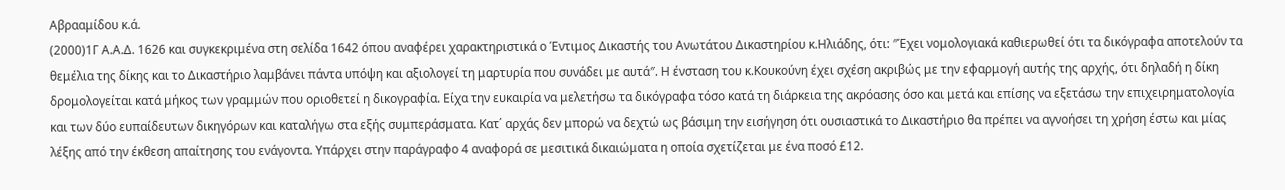Αβρααμίδου κ.ά.
(2000)1Γ Α.Α.Δ. 1626 και συγκεκριμένα στη σελίδα 1642 όπου αναφέρει χαρακτηριστικά ο Έντιμος Δικαστής του Ανωτάτου Δικαστηρίου κ.Ηλιάδης, ότι: ″Έχει νομολογιακά καθιερωθεί ότι τα δικόγραφα αποτελούν τα θεμέλια της δίκης και το Δικαστήριο λαμβάνει πάντα υπόψη και αξιολογεί τη μαρτυρία που συνάδει με αυτά″. Η ένσταση του κ.Κουκούνη έχει σχέση ακριβώς με την εφαρμογή αυτής της αρχής, ότι δηλαδή η δίκη δρομολογείται κατά μήκος των γραμμών που οριοθετεί η δικογραφία. Είχα την ευκαιρία να μελετήσω τα δικόγραφα τόσο κατά τη διάρκεια της ακρόασης όσο και μετά και επίσης να εξετάσω την επιχειρηματολογία και των δύο ευπαίδευτων δικηγόρων και καταλήγω στα εξής συμπεράσματα. Κατ΄ αρχάς δεν μπορώ να δεχτώ ως βάσιμη την εισήγηση ότι ουσιαστικά το Δικαστήριο θα πρέπει να αγνοήσει τη χρήση έστω και μίας λέξης από την έκθεση απαίτησης του ενάγοντα. Υπάρχει στην παράγραφο 4 αναφορά σε μεσιτικά δικαιώματα η οποία σχετίζεται με ένα ποσό £12.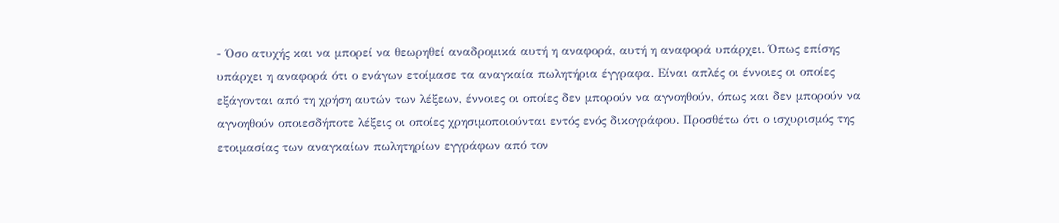- Όσο ατυχής και να μπορεί να θεωρηθεί αναδρομικά αυτή η αναφορά, αυτή η αναφορά υπάρχει. Όπως επίσης υπάρχει η αναφορά ότι ο ενάγων ετοίμασε τα αναγκαία πωλητήρια έγγραφα. Είναι απλές οι έννοιες οι οποίες εξάγονται από τη χρήση αυτών των λέξεων, έννοιες οι οποίες δεν μπορούν να αγνοηθούν, όπως και δεν μπορούν να αγνοηθούν οποιεσδήποτε λέξεις οι οποίες χρησιμοποιούνται εντός ενός δικογράφου. Προσθέτω ότι ο ισχυρισμός της ετοιμασίας των αναγκαίων πωλητηρίων εγγράφων από τον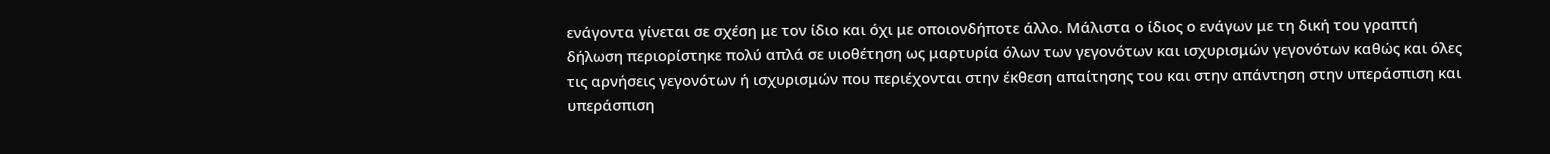ενάγοντα γίνεται σε σχέση με τον ίδιο και όχι με οποιονδήποτε άλλο. Μάλιστα ο ίδιος ο ενάγων με τη δική του γραπτή δήλωση περιορίστηκε πολύ απλά σε υιοθέτηση ως μαρτυρία όλων των γεγονότων και ισχυρισμών γεγονότων καθώς και όλες τις αρνήσεις γεγονότων ή ισχυρισμών που περιέχονται στην έκθεση απαίτησης του και στην απάντηση στην υπεράσπιση και υπεράσπιση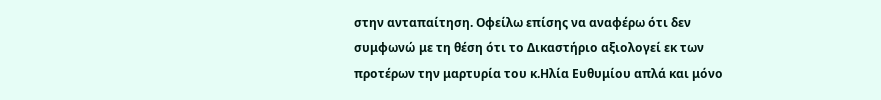στην ανταπαίτηση. Οφείλω επίσης να αναφέρω ότι δεν συμφωνώ με τη θέση ότι το Δικαστήριο αξιολογεί εκ των προτέρων την μαρτυρία του κ.Ηλία Ευθυμίου απλά και μόνο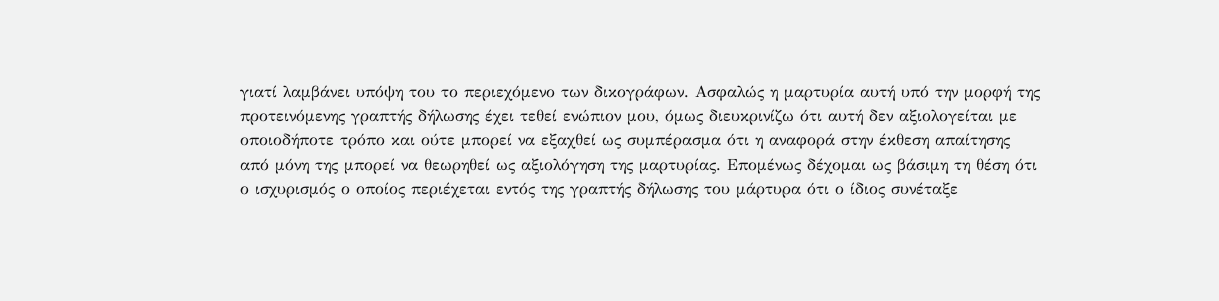γιατί λαμβάνει υπόψη του το περιεχόμενο των δικογράφων. Ασφαλώς η μαρτυρία αυτή υπό την μορφή της προτεινόμενης γραπτής δήλωσης έχει τεθεί ενώπιον μου, όμως διευκρινίζω ότι αυτή δεν αξιολογείται με οποιοδήποτε τρόπο και ούτε μπορεί να εξαχθεί ως συμπέρασμα ότι η αναφορά στην έκθεση απαίτησης από μόνη της μπορεί να θεωρηθεί ως αξιολόγηση της μαρτυρίας. Επομένως δέχομαι ως βάσιμη τη θέση ότι ο ισχυρισμός ο οποίος περιέχεται εντός της γραπτής δήλωσης του μάρτυρα ότι ο ίδιος συνέταξε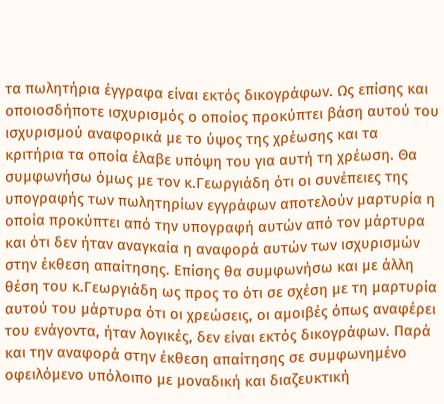τα πωλητήρια έγγραφα είναι εκτός δικογράφων. Ως επίσης και οποιοσδήποτε ισχυρισμός ο οποίος προκύπτει βάση αυτού του ισχυρισμού αναφορικά με το ύψος της χρέωσης και τα κριτήρια τα οποία έλαβε υπόψη του για αυτή τη χρέωση. Θα συμφωνήσω όμως με τον κ.Γεωργιάδη ότι οι συνέπειες της υπογραφής των πωλητηρίων εγγράφων αποτελούν μαρτυρία η οποία προκύπτει από την υπογραφή αυτών από τον μάρτυρα και ότι δεν ήταν αναγκαία η αναφορά αυτών των ισχυρισμών στην έκθεση απαίτησης. Επίσης θα συμφωνήσω και με άλλη θέση του κ.Γεωργιάδη ως προς το ότι σε σχέση με τη μαρτυρία αυτού του μάρτυρα ότι οι χρεώσεις, οι αμοιβές όπως αναφέρει του ενάγοντα, ήταν λογικές, δεν είναι εκτός δικογράφων. Παρά και την αναφορά στην έκθεση απαίτησης σε συμφωνημένο οφειλόμενο υπόλοιπο με μοναδική και διαζευκτική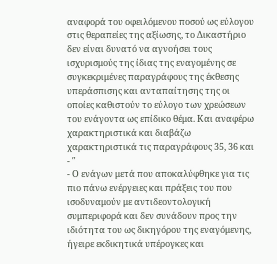αναφορά του οφειλόμενου ποσού ως εύλογου στις θεραπείες της αξίωσης, το Δικαστήριο δεν είναι δυνατό να αγνοήσει τους ισχυρισμούς της ίδιας της εναγομένης σε συγκεκριμένες παραγράφους της έκθεσης υπεράσπισης και ανταπαίτησης της οι οποίες καθιστούν το εύλογο των χρεώσεων του ενάγοντα ως επίδικο θέμα. Και αναφέρω χαρακτηριστικά και διαβάζω χαρακτηριστικά τις παραγράφους 35, 36 και
- ″
- Ο ενάγων μετά που αποκαλύφθηκε για τις πιο πάνω ενέργειες και πράξεις του που ισοδυναμούν με αντιδεοντολογική συμπεριφορά και δεν συνάδουν προς την ιδιότητα του ως δικηγόρου της εναγόμενης, ήγειρε εκδικητικά υπέρογκες και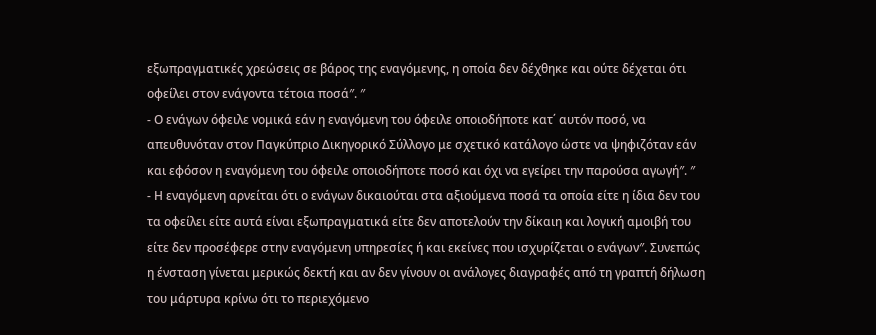εξωπραγματικές χρεώσεις σε βάρος της εναγόμενης, η οποία δεν δέχθηκε και ούτε δέχεται ότι οφείλει στον ενάγοντα τέτοια ποσά″. ″
- Ο ενάγων όφειλε νομικά εάν η εναγόμενη του όφειλε οποιοδήποτε κατ΄ αυτόν ποσό, να απευθυνόταν στον Παγκύπριο Δικηγορικό Σύλλογο με σχετικό κατάλογο ώστε να ψηφιζόταν εάν και εφόσον η εναγόμενη του όφειλε οποιοδήποτε ποσό και όχι να εγείρει την παρούσα αγωγή″. ″
- Η εναγόμενη αρνείται ότι ο ενάγων δικαιούται στα αξιούμενα ποσά τα οποία είτε η ίδια δεν του τα οφείλει είτε αυτά είναι εξωπραγματικά είτε δεν αποτελούν την δίκαιη και λογική αμοιβή του είτε δεν προσέφερε στην εναγόμενη υπηρεσίες ή και εκείνες που ισχυρίζεται ο ενάγων″. Συνεπώς η ένσταση γίνεται μερικώς δεκτή και αν δεν γίνουν οι ανάλογες διαγραφές από τη γραπτή δήλωση του μάρτυρα κρίνω ότι το περιεχόμενο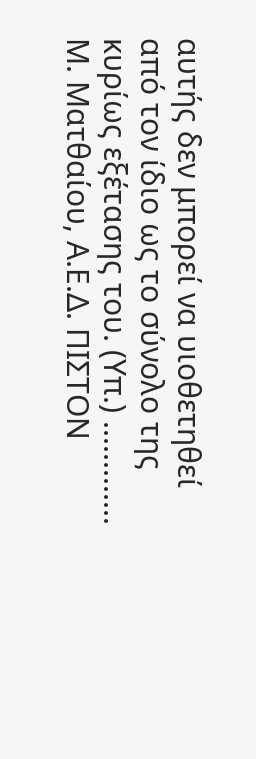αυτής δεν μπορεί να υιοθετηθεί από τον ίδιο ως το σύνολο της κυρίως εξέτασης του. (Υπ.) ............. Μ. Ματθαίου, Α.Ε.Δ. ΠΙΣΤΟΝ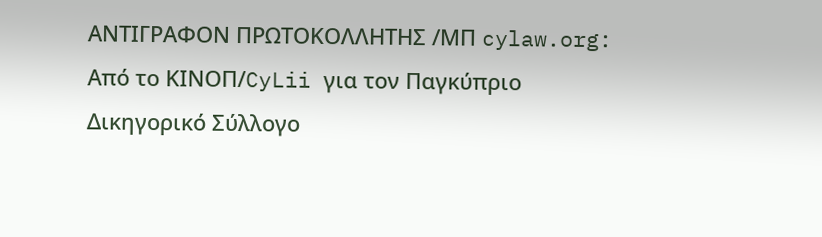ΑΝΤΙΓΡΑΦΟΝ ΠΡΩΤΟΚΟΛΛΗΤΗΣ /ΜΠ cylaw.org: Από το ΚΙΝOΠ/CyLii για τον Παγκύπριο Δικηγορικό Σύλλογο